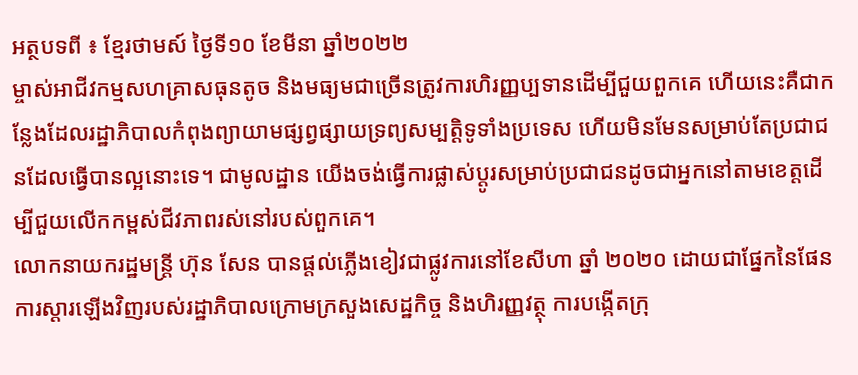អត្ថបទពី ៖ ខ្មែរថាមស៍ ថ្ងៃទី១០ ខែមីនា ឆ្នាំ២០២២
ម្ចាស់អាជីវកម្មសហគ្រាសធុនតូច និងមធ្យមជាច្រើនត្រូវការហិរញ្ញប្បទានដើម្បីជួយពួកគេ ហើយនេះគឺជាកន្លែងដែលរដ្ឋាភិបាលកំពុងព្យាយាមផ្សព្វផ្សាយទ្រព្យសម្បត្តិទូទាំងប្រទេស ហើយមិនមែនសម្រាប់តែប្រជាជនដែលធ្វើបានល្អនោះទេ។ ជាមូលដ្ឋាន យើងចង់ធ្វើការផ្លាស់ប្តូរសម្រាប់ប្រជាជនដូចជាអ្នកនៅតាមខេត្តដើម្បីជួយលើកកម្ពស់ជីវភាពរស់នៅរបស់ពួកគេ។
លោកនាយករដ្ឋមន្ត្រី ហ៊ុន សែន បានផ្តល់ភ្លើងខៀវជាផ្លូវការនៅខែសីហា ឆ្នាំ ២០២០ ដោយជាផ្នែកនៃផែនការស្តារឡើងវិញរបស់រដ្ឋាភិបាលក្រោមក្រសួងសេដ្ឋកិច្ច និងហិរញ្ញវត្ថុ ការបង្កើតក្រុ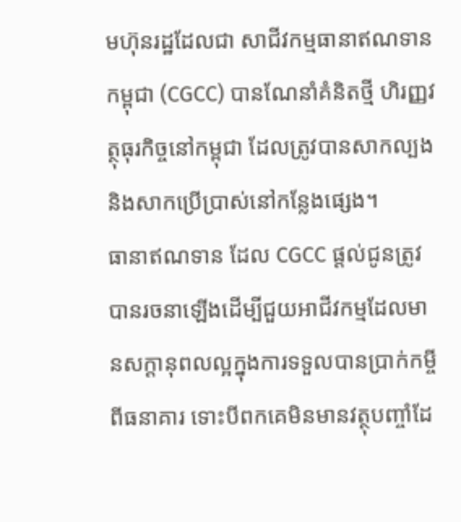មហ៊ុនរដ្ឋដែលជា សាជីវកម្មធានាឥណទានកម្ពុជា (CGCC) បានណែនាំគំនិតថ្មី ហិរញ្ញវត្ថុធុរកិច្ចនៅកម្ពុជា ដែលត្រូវបានសាកល្បង និងសាកប្រើប្រាស់នៅកន្លែងផ្សេង។
ធានាឥណទាន ដែល CGCC ផ្តល់ជូនត្រូវបានរចនាឡើងដើម្បីជួយអាជីវកម្មដែលមានសក្ដានុពលល្អក្នុងការទទួលបានប្រាក់កម្ចីពីធនាគារ ទោះបីពកគេមិនមានវត្ថុបញ្ចាំដែ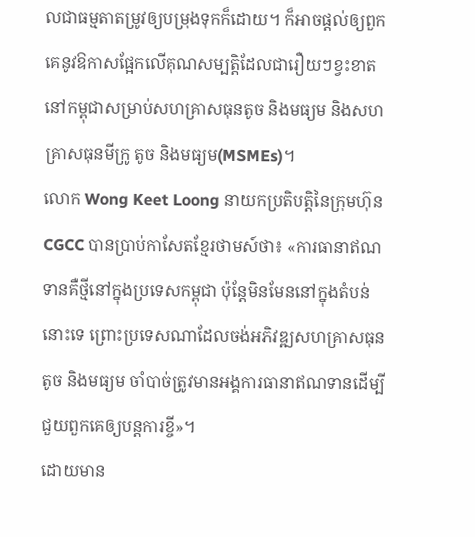លជាធម្មតាតម្រូវឲ្យបម្រុងទុកក៏ដោយ។ ក៏អាចផ្តល់ឲ្យពួកគេនូវឱកាសផ្អែកលើគុណសម្បត្តិដែលជារឿយៗខ្វះខាតនៅកម្ពុជាសម្រាប់សហគ្រាសធុនតូច និងមធ្យម និងសហគ្រាសធុនមីក្រូ តូច និងមធ្យម(MSMEs)។
លោក Wong Keet Loong នាយកប្រតិបត្តិនៃក្រុមហ៊ុន CGCC បានប្រាប់កាសែតខ្មែរថាមស៍ថា៖ «ការធានាឥណទានគឺថ្មីនៅក្នុងប្រទេសកម្ពុជា ប៉ុន្តែមិនមែននៅក្នុងតំបន់នោះទេ ព្រោះប្រទេសណាដែលចង់អភិវឌ្ឍសហគ្រាសធុនតូច និងមធ្យម ចាំបាច់ត្រូវមានអង្គការធានាឥណទានដើម្បីជួយពួកគេឲ្យបន្តការខ្ចី»។
ដោយមាន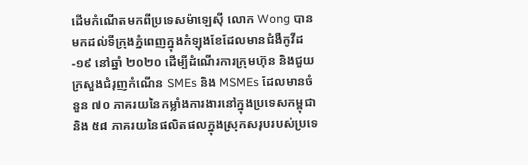ដើមកំណើតមកពីប្រទេសម៉ាឡេស៊ី លោក Wong បានមកដល់ទីក្រុងភ្នំពេញក្នុងកំឡុងខែដែលមានជំងឺកូវីដ-១៩ នៅឆ្នាំ ២០២០ ដើម្បីដំណើរការក្រុមហ៊ុន និងជួយក្រសួងជំរុញកំណើន SMEs និង MSMEs ដែលមានចំនួន ៧០ ភាគរយនៃកម្លាំងការងារនៅក្នុងប្រទេសកម្ពុជា និង ៥៨ ភាគរយនៃផលិតផលក្នុងស្រុកសរុបរបស់ប្រទេ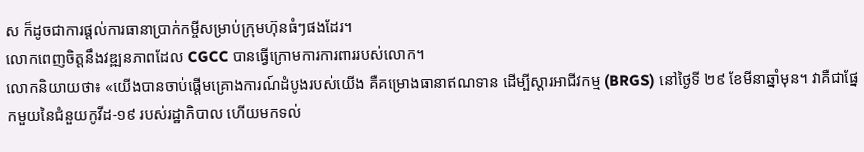ស ក៏ដូចជាការផ្តល់ការធានាប្រាក់កម្ចីសម្រាប់ក្រុមហ៊ុនធំៗផងដែរ។
លោកពេញចិត្តនឹងវឌ្ឍនភាពដែល CGCC បានធ្វើក្រោមការការពាររបស់លោក។
លោកនិយាយថា៖ «យើងបានចាប់ផ្តើមគ្រោងការណ៍ដំបូងរបស់យើង គឺគម្រោងធានាឥណទាន ដើម្បីស្តារអាជីវកម្ម (BRGS) នៅថ្ងៃទី ២៩ ខែមីនាឆ្នាំមុន។ វាគឺជាផ្នែកមួយនៃជំនួយកូវីដ-១៩ របស់រដ្ឋាភិបាល ហើយមកទល់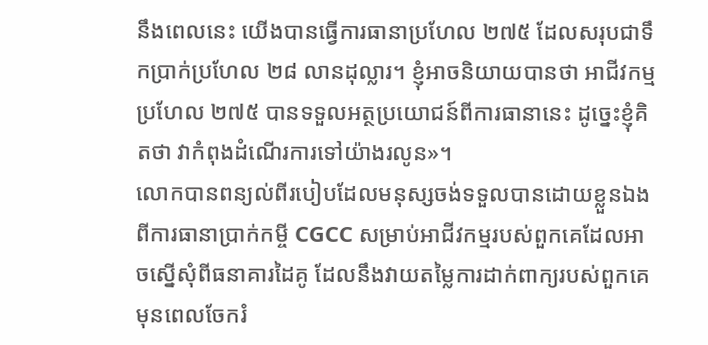នឹងពេលនេះ យើងបានធ្វើការធានាប្រហែល ២៧៥ ដែលសរុបជាទឹកប្រាក់ប្រហែល ២៨ លានដុល្លារ។ ខ្ញុំអាចនិយាយបានថា អាជីវកម្មប្រហែល ២៧៥ បានទទួលអត្ថប្រយោជន៍ពីការធានានេះ ដូច្នេះខ្ញុំគិតថា វាកំពុងដំណើរការទៅយ៉ាងរលូន»។
លោកបានពន្យល់ពីរបៀបដែលមនុស្សចង់ទទួលបានដោយខ្លួនឯងពីការធានាប្រាក់កម្ចី CGCC សម្រាប់អាជីវកម្មរបស់ពួកគេដែលអាចស្នើសុំពីធនាគារដៃគូ ដែលនឹងវាយតម្លៃការដាក់ពាក្យរបស់ពួកគេមុនពេលចែករំ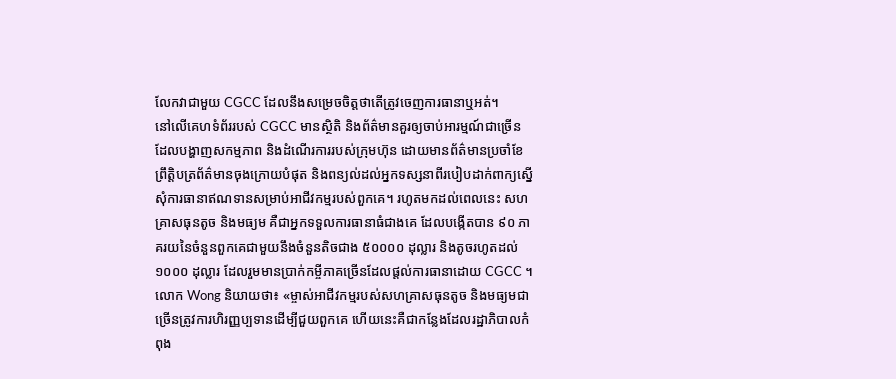លែកវាជាមួយ CGCC ដែលនឹងសម្រេចចិត្តថាតើត្រូវចេញការធានាឬអត់។
នៅលើគេហទំព័ររបស់ CGCC មានស្ថិតិ និងព័ត៌មានគួរឲ្យចាប់អារម្មណ៍ជាច្រើន ដែលបង្ហាញសកម្មភាព និងដំណើរការរបស់ក្រុមហ៊ុន ដោយមានព័ត៌មានប្រចាំខែ ព្រឹត្តិបត្រព័ត៌មានចុងក្រោយបំផុត និងពន្យល់ដល់អ្នកទស្សនាពីរបៀបដាក់ពាក្យស្នើសុំការធានាឥណទានសម្រាប់អាជីវកម្មរបស់ពួកគេ។ រហូតមកដល់ពេលនេះ សហគ្រាសធុនតូច និងមធ្យម គឺជាអ្នកទទួលការធានាធំជាងគេ ដែលបង្កើតបាន ៩០ ភាគរយនៃចំនួនពួកគេជាមួយនឹងចំនួនតិចជាង ៥០០០០ ដុល្លារ និងតូចរហូតដល់ ១០០០ ដុល្លារ ដែលរួមមានប្រាក់កម្ចីភាគច្រើនដែលផ្តល់ការធានាដោយ CGCC ។
លោក Wong និយាយថា៖ «ម្ចាស់អាជីវកម្មរបស់សហគ្រាសធុនតូច និងមធ្យមជាច្រើនត្រូវការហិរញ្ញប្បទានដើម្បីជួយពួកគេ ហើយនេះគឺជាកន្លែងដែលរដ្ឋាភិបាលកំពុង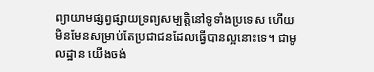ព្យាយាមផ្សព្វផ្សាយទ្រព្យសម្បត្តិនៅទូទាំងប្រទេស ហើយមិនមែនសម្រាប់តែប្រជាជនដែលធ្វើបានល្អនោះទេ។ ជាមូលដ្ឋាន យើងចង់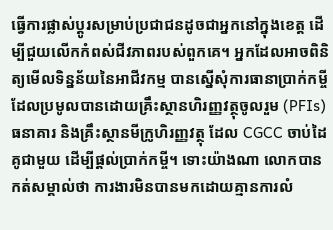ធ្វើការផ្លាស់ប្តូរសម្រាប់ប្រជាជនដូចជាអ្នកនៅក្នុងខេត្ត ដើម្បីជួយលើកកំពស់ជីវភាពរបស់ពួកគេ។ អ្នកដែលអាចពិនិត្យមើលទិន្នន័យនៃអាជីវកម្ម បានស្នើសុំការធានាប្រាក់កម្ចីដែលប្រមូលបានដោយគ្រឹះស្ថានហិរញ្ញវត្ថុចូលរួម (PFIs) ធនាគារ និងគ្រឹះស្ថានមីក្រូហិរញ្ញវត្ថុ ដែល CGCC ចាប់ដៃគូជាមួយ ដើម្បីផ្តល់ប្រាក់កម្ចី។ ទោះយ៉ាងណា លោកបានកត់សម្គាល់ថា ការងារមិនបានមកដោយគ្មានការលំ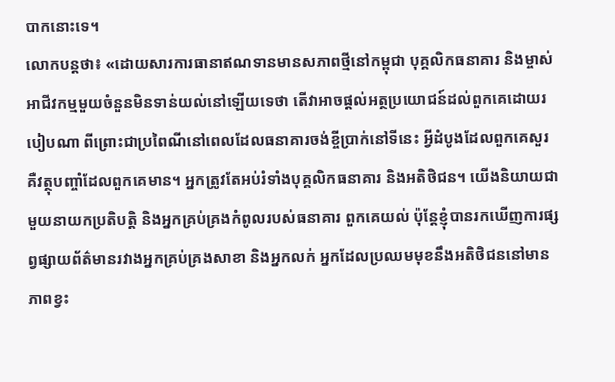បាកនោះទេ។
លោកបន្តថា៖ «ដោយសារការធានាឥណទានមានសភាពថ្មីនៅកម្ពុជា បុគ្គលិកធនាគារ និងម្ចាស់អាជីវកម្មមួយចំនួនមិនទាន់យល់នៅឡើយទេថា តើវាអាចផ្តល់អត្ថប្រយោជន៍ដល់ពួកគេដោយរបៀបណា ពីព្រោះជាប្រពៃណីនៅពេលដែលធនាគារចង់ខ្ចីប្រាក់នៅទីនេះ អ្វីដំបូងដែលពួកគេសួរគឺវត្ថុបញ្ចាំដែលពួកគេមាន។ អ្នកត្រូវតែអប់រំទាំងបុគ្គលិកធនាគារ និងអតិថិជន។ យើងនិយាយជាមួយនាយកប្រតិបត្តិ និងអ្នកគ្រប់គ្រងកំពូលរបស់ធនាគារ ពួកគេយល់ ប៉ុន្តែខ្ញុំបានរកឃើញការផ្សព្វផ្សាយព័ត៌មានរវាងអ្នកគ្រប់គ្រងសាខា និងអ្នកលក់ អ្នកដែលប្រឈមមុខនឹងអតិថិជននៅមានភាពខ្វះ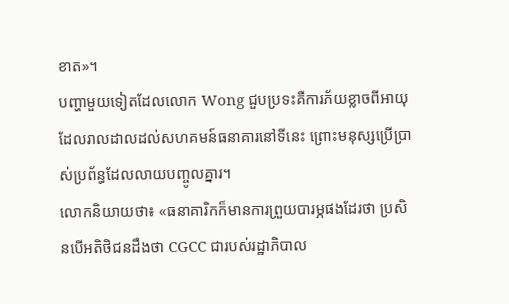ខាត»។
បញ្ហាមួយទៀតដែលលោក Wong ជួបប្រទះគឺការភ័យខ្លាចពីអាយុដែលរាលដាលដល់សហគមន៍ធនាគារនៅទីនេះ ព្រោះមនុស្សប្រើប្រាស់ប្រព័ន្ធដែលលាយបញ្ចូលគ្នារ។
លោកនិយាយថា៖ «ធនាគារិកក៏មានការព្រួយបារម្ភផងដែរថា ប្រសិនបើអតិថិជនដឹងថា CGCC ជារបស់រដ្ឋាភិបាល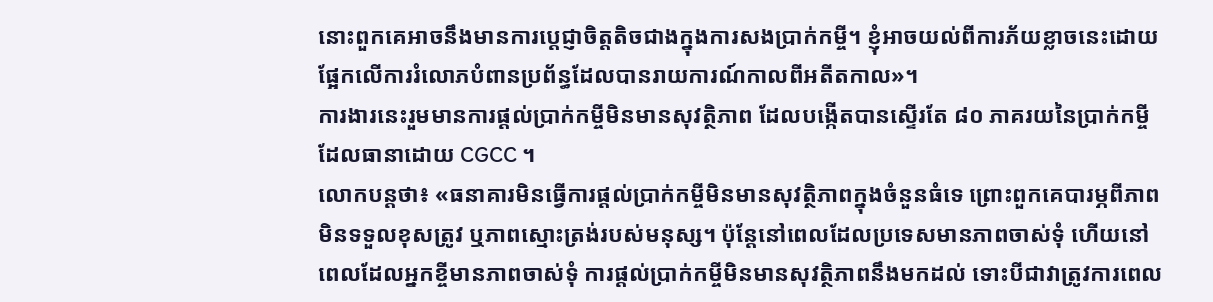នោះពួកគេអាចនឹងមានការប្តេជ្ញាចិត្តតិចជាងក្នុងការសងប្រាក់កម្ចី។ ខ្ញុំអាចយល់ពីការភ័យខ្លាចនេះដោយផ្អែកលើការរំលោភបំពានប្រព័ន្ធដែលបានរាយការណ៍កាលពីអតីតកាល»។
ការងារនេះរួមមានការផ្តល់ប្រាក់កម្ចីមិនមានសុវត្ថិភាព ដែលបង្កើតបានស្ទើរតែ ៨០ ភាគរយនៃប្រាក់កម្ចីដែលធានាដោយ CGCC ។
លោកបន្តថា៖ «ធនាគារមិនធ្វើការផ្តល់ប្រាក់កម្ចីមិនមានសុវត្ថិភាពក្នុងចំនួនធំទេ ព្រោះពួកគេបារម្ភពីភាពមិនទទួលខុសត្រូវ ឬភាពស្មោះត្រង់របស់មនុស្ស។ ប៉ុន្តែនៅពេលដែលប្រទេសមានភាពចាស់ទុំ ហើយនៅពេលដែលអ្នកខ្ចីមានភាពចាស់ទុំ ការផ្តល់ប្រាក់កម្ចីមិនមានសុវត្ថិភាពនឹងមកដល់ ទោះបីជាវាត្រូវការពេល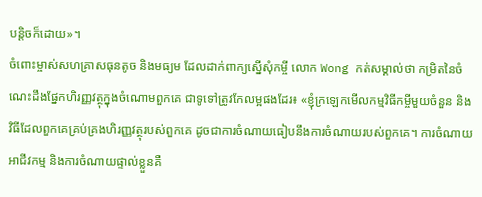បន្តិចក៏ដោយ»។
ចំពោះម្ចាស់សហគ្រាសធុនតូច និងមធ្យម ដែលដាក់ពាក្យស្នើសុំកម្ចី លោក Wong កត់សម្គាល់ថា កម្រិតនៃចំណេះដឹងផ្នែកហិរញ្ញវត្ថុក្នុងចំណោមពួកគេ ជាទូទៅត្រូវកែលម្អផងដែរ៖ «ខ្ញុំក្រឡេកមើលកម្មវិធីកម្ចីមួយចំនួន និងវិធីដែលពួកគេគ្រប់គ្រងហិរញ្ញវត្ថុរបស់ពួកគេ ដូចជាការចំណាយធៀបនឹងការចំណាយរបស់ពួកគេ។ ការចំណាយអាជីវកម្ម និងការចំណាយផ្ទាល់ខ្លួនគឺ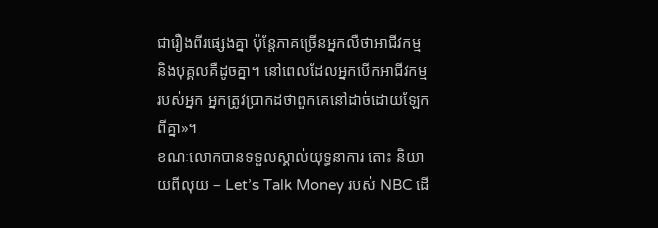ជារឿងពីរផ្សេងគ្នា ប៉ុន្តែភាគច្រើនអ្នកលឺថាអាជីវកម្ម និងបុគ្គលគឺដូចគ្នា។ នៅពេលដែលអ្នកបើកអាជីវកម្មរបស់អ្នក អ្នកត្រូវប្រាកដថាពួកគេនៅដាច់ដោយឡែកពីគ្នា»។
ខណៈលោកបានទទួលស្គាល់យុទ្ធនាការ តោះ និយាយពីលុយ – Let’s Talk Money របស់ NBC ដើ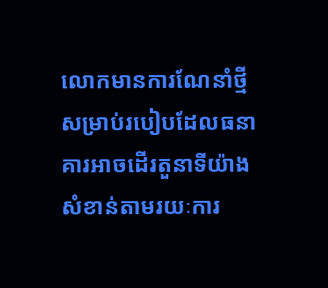លោកមានការណែនាំថ្មីសម្រាប់របៀបដែលធនាគារអាចដើរតួនាទីយ៉ាងសំខាន់តាមរយៈការ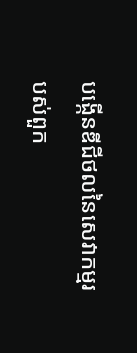បង្កើនឌីជីថលនៃសេវាកម្មរបស់ពួក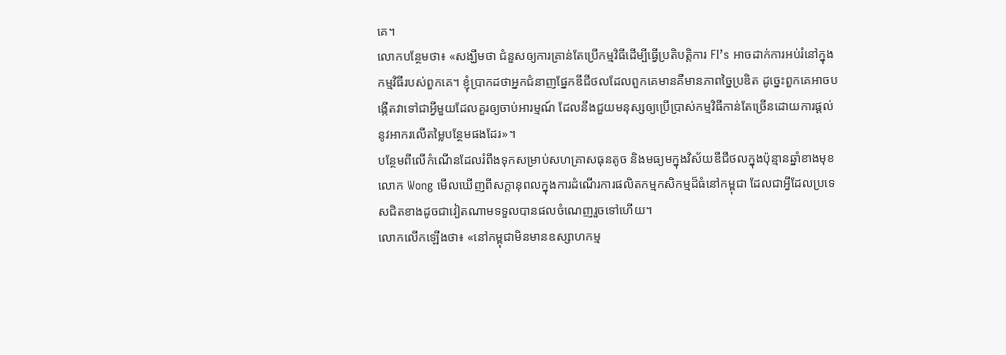គេ។
លោកបន្ថែមថា៖ «សង្ឃឹមថា ជំនួសឲ្យការគ្រាន់តែប្រើកម្មវិធីដើម្បីធ្វើប្រតិបត្តិការ FI’s អាចដាក់ការអប់រំនៅក្នុងកម្មវិធីរបស់ពួកគេ។ ខ្ញុំប្រាកដថាអ្នកជំនាញផ្នែកឌីជីថលដែលពួកគេមានគឺមានភាពច្នៃប្រឌិត ដូច្នេះពួកគេអាចបង្កើតវាទៅជាអ្វីមួយដែលគួរឲ្យចាប់អារម្មណ៍ ដែលនឹងជួយមនុស្សឲ្យប្រើប្រាស់កម្មវិធីកាន់តែច្រើនដោយការផ្តល់នូវអាករលើតម្លៃបន្ថែមផងដែរ»។
បន្ថែមពីលើកំណើនដែលរំពឹងទុកសម្រាប់សហគ្រាសធុនតូច និងមធ្យមក្នុងវិស័យឌីជីថលក្នុងប៉ុន្មានឆ្នាំខាងមុខ លោក Wong មើលឃើញពីសក្តានុពលក្នុងការដំណើរការផលិតកម្មកសិកម្មដ៏ធំនៅកម្ពុជា ដែលជាអ្វីដែលប្រទេសជិតខាងដូចជាវៀតណាមទទួលបានផលចំណេញរួចទៅហើយ។
លោកលើកឡើងថា៖ «នៅកម្ពុជាមិនមានឧស្សាហកម្ម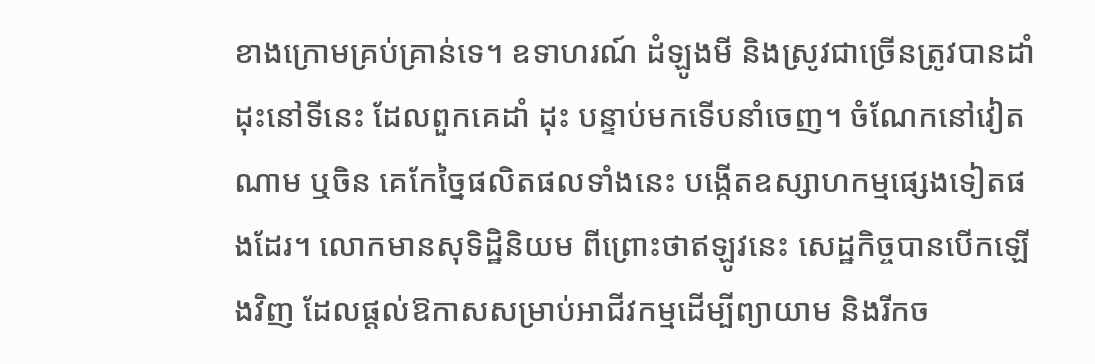ខាងក្រោមគ្រប់គ្រាន់ទេ។ ឧទាហរណ៍ ដំឡូងមី និងស្រូវជាច្រើនត្រូវបានដាំដុះនៅទីនេះ ដែលពួកគេដាំ ដុះ បន្ទាប់មកទើបនាំចេញ។ ចំណែកនៅវៀតណាម ឬចិន គេកែច្នៃផលិតផលទាំងនេះ បង្កើតឧស្សាហកម្មផ្សេងទៀតផងដែរ។ លោកមានសុទិដ្ឋិនិយម ពីព្រោះថាឥឡូវនេះ សេដ្ឋកិច្ចបានបើកឡើងវិញ ដែលផ្តល់ឱកាសសម្រាប់អាជីវកម្មដើម្បីព្យាយាម និងរីកច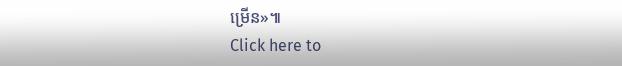ម្រើន»៕
Click here to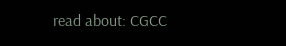read about: CGCC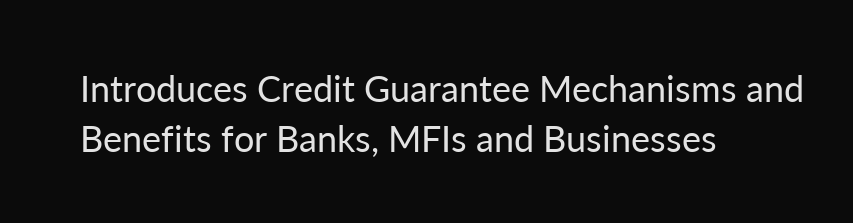Introduces Credit Guarantee Mechanisms and Benefits for Banks, MFIs and Businesses